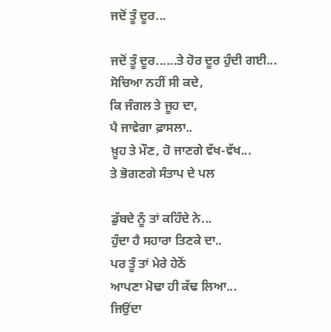ਜਦੋਂ ਤੂੰ ਦੂਰ...

ਜਦੋਂ ਤੂੰ ਦੂਰ......ਤੇ ਹੋਰ ਦੂਰ ਹੁੰਦੀ ਗਈ...
ਸੋਚਿਆ ਨਹੀਂ ਸੀ ਕਦੇ,
ਕਿ ਜੰਗਲ ਤੇ ਜੂਹ ਦਾ,
ਪੈ ਜਾਵੇਗਾ ਫ਼ਾਸਲਾ..
ਖ਼ੂਹ ਤੇ ਮੌਣ, ਹੋ ਜਾਣਗੇ ਵੱਖ-ਵੱਖ...
ਤੇ ਭੋਗਣਗੇ ਸੰਤਾਪ ਦੇ ਪਲ

ਡੁੱਬਦੇ ਨੂੰ ਤਾਂ ਕਹਿੰਦੇ ਨੇ...
ਹੁੰਦਾ ਹੈ ਸਹਾਰਾ ਤਿਣਕੇ ਦਾ..
ਪਰ ਤੂੰ ਤਾਂ ਮੇਰੇ ਹੇਠੋਂ
ਆਪਣਾ ਮੋਢਾ ਹੀ ਕੱਢ ਲਿਆ...
ਜਿਉਂਦਾ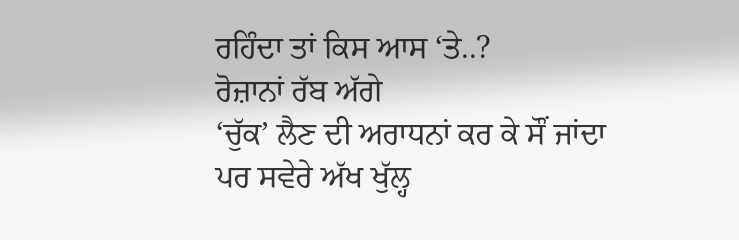ਰਹਿੰਦਾ ਤਾਂ ਕਿਸ ਆਸ ‘ਤੇ..?
ਰੋਜ਼ਾਨਾਂ ਰੱਬ ਅੱਗੇ
‘ਚੁੱਕ’ ਲੈਣ ਦੀ ਅਰਾਧਨਾਂ ਕਰ ਕੇ ਸੌਂ ਜਾਂਦਾ
ਪਰ ਸਵੇਰੇ ਅੱਖ ਖੁੱਲ੍ਹ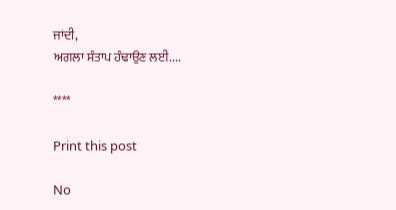ਜਾਂਦੀ,
ਅਗਲਾ ਸੰਤਾਪ ਹੰਢਾਉਣ ਲਈ....

****

Print this post

No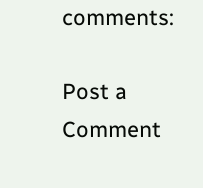comments:

Post a Comment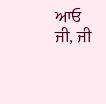ਆਓ ਜੀ, ਜੀ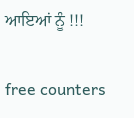ਆਇਆਂ ਨੂੰ !!!

free counters